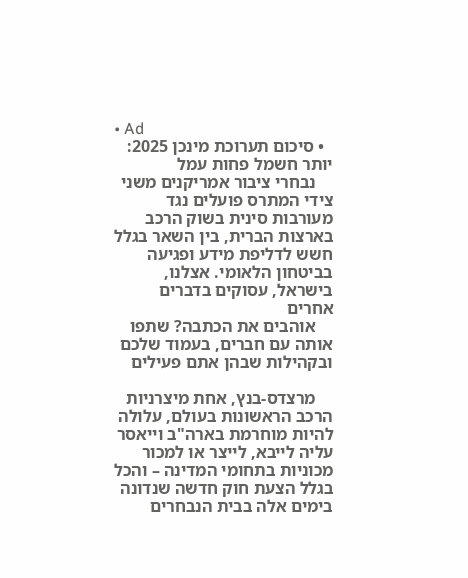• Ad
  • סיכום תערוכת מינכן 2025: יותר חשמל פחות עמל
    נבחרי ציבור אמריקנים משני צידי המתרס פועלים נגד מעורבות סינית בשוק הרכב בארצות הברית, בין השאר בגלל חשש לדליפת מידע ופגיעה בביטחון הלאומי. אצלנו, בישראל, עסוקים בדברים אחרים
    אוהבים את הכתבה? שתפו אותה עם חברים, בעמוד שלכם ובקהילות שבהן אתם פעילים

    מרצדס-בנץ, אחת מיצרניות הרכב הראשונות בעולם, עלולה להיות מוחרמת בארה"ב וייאסר עליה לייבא, לייצר או למכור מכוניות בתחומי המדינה – והכל בגלל הצעת חוק חדשה שנדונה בימים אלה בבית הנבחרים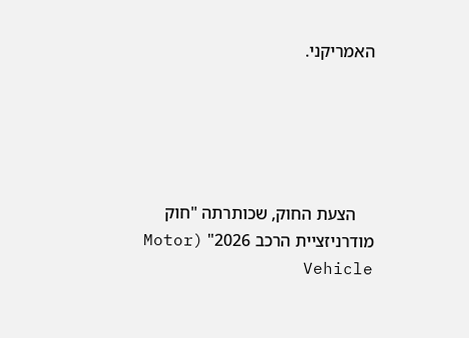האמריקני.





    הצעת החוק, שכותרתה "חוק מודרניזציית הרכב 2026" (Motor Vehicle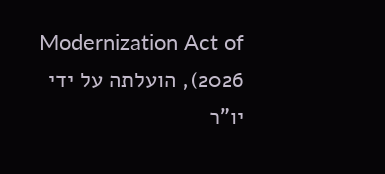Modernization Act of 2026), הועלתה על ידי יו"ר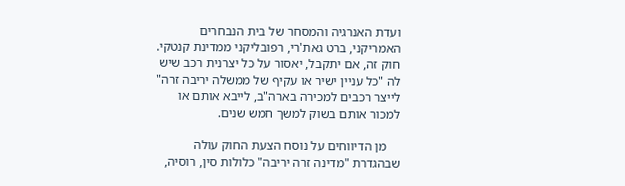ועדת האנרגיה והמסחר של בית הנבחרים האמריקני, ברט גאת'רי, רפובליקני ממדינת קנטקי. חוק זה, אם יתקבל, יאסור על כל יצרנית רכב שיש לה "כל עניין ישיר או עקיף של ממשלה יריבה זרה" לייצר רכבים למכירה בארה"ב, לייבא אותם או למכור אותם בשוק למשך חמש שנים.

    מן הדיווחים על נוסח הצעת החוק עולה שבהגדרת "מדינה זרה יריבה" כלולות סין, רוסיה,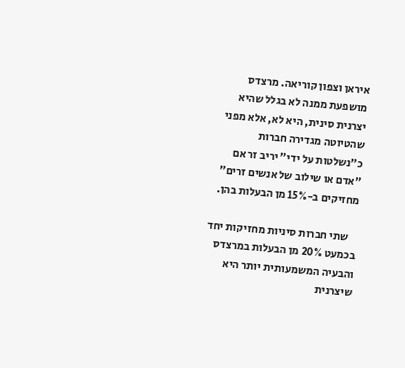איראן וצפון קוריאה. מרצדס מושפעת ממנה לא בגלל שהיא יצרנית סינית, היא לא, אלא מפני שהטיוטה מגדירה חברות כ"נשלטות על ידי" יריב זר אם "אדם או שילוב של אנשים זרים" מחזיקים ב-15% מן הבעלות בהן.

    שתי חברות סיניות מחזיקות יחד בכמעט 20% מן הבעלות במרצדס והבעיה המשמעותית יותר היא שיצרנית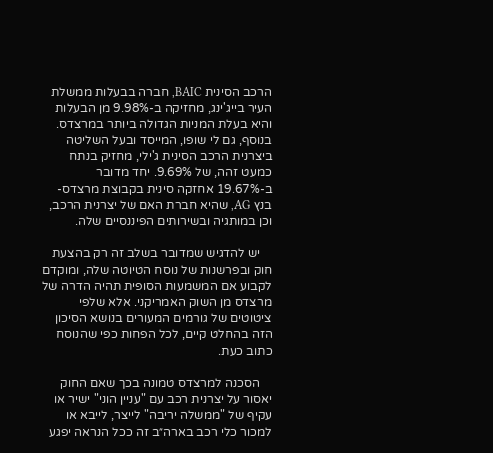הרכב הסינית BAIC, חברה בבעלות ממשלת העיר בייג'ינג, מחזיקה ב-9.98% מן הבעלות והיא בעלת המניות הגדולה ביותר במרצדס. בנוסף, גם לי שופו, המייסד ובעל השליטה ביצרנית הרכב הסינית ג'ילי, מחזיק בנתח כמעט זהה, של 9.69%. יחד מדובר ב-19.67% אחזקה סינית בקבוצת מרצדס-בנץ AG, שהיא חברת האם של יצרנית הרכב, וכן במותגיה ובשירותים הפיננסיים שלה.

    יש להדגיש שמדובר בשלב זה רק בהצעת חוק ובפרשנות של נוסח הטיוטה שלה, ומוקדם לקבוע אם המשמעות הסופית תהיה הדרה של מרצדס מן השוק האמריקני. אלא שלפי ציטוטים של גורמים המעורים בנושא הסיכון הזה בהחלט קיים, לכל הפחות כפי שהנוסח כתוב כעת.

    הסכנה למרצדס טמונה בכך שאם החוק יאסור על יצרנית רכב עם "עניין הוני" ישיר או עקיף של "ממשלה יריבה" לייצר, לייבא או למכור כלי רכב בארה״ב זה ככל הנראה יפגע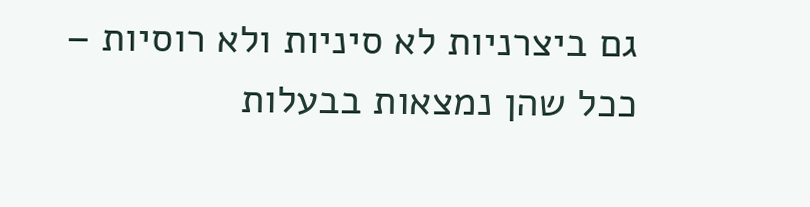גם ביצרניות לא סיניות ולא רוסיות – ככל שהן נמצאות בבעלות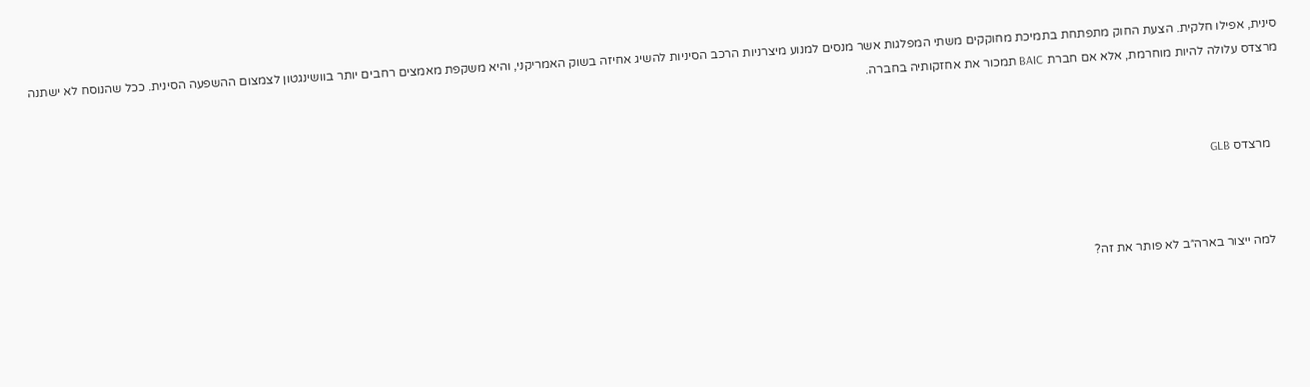סינית, אפילו חלקית. הצעת החוק מתפתחת בתמיכת מחוקקים משתי המפלגות אשר מנסים למנוע מיצרניות הרכב הסיניות להשיג אחיזה בשוק האמריקני, והיא משקפת מאמצים רחבים יותר בוושינגטון לצמצום ההשפעה הסינית. ככל שהנוסח לא ישתנה מרצדס עלולה להיות מוחרמת, אלא אם חברת BAIC תמכור את אחזקותיה בחברה.



    מרצדס GLB



    למה ייצור בארה״ב לא פותר את זה?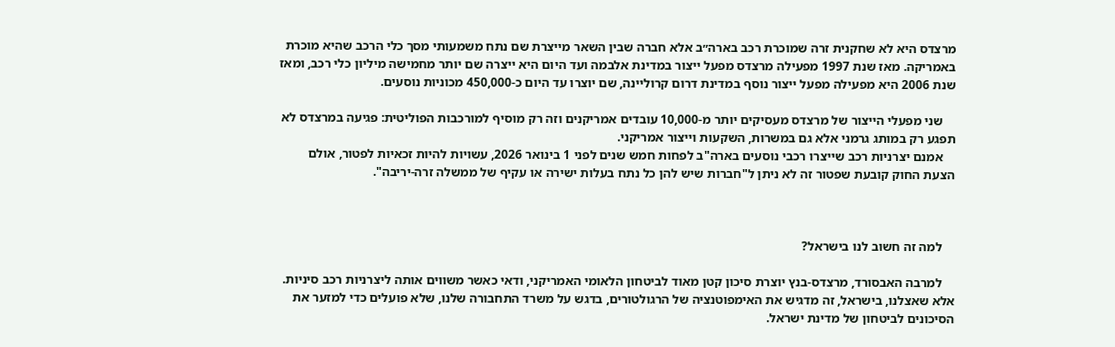מרצדס היא לא שחקנית זרה שמוכרת רכב בארה״ב אלא חברה שבין השאר מייצרת שם נתח משמעותי מסך כלי הרכב שהיא מוכרת באמריקה. מאז שנת 1997 מפעילה מרצדס מפעל ייצור במדינת אלבמה ועד היום היא ייצרה שם יותר מחמישה מיליון כלי רכב, ומאז שנת 2006 היא מפעילה מפעל ייצור נוסף במדינת דרום קרוליינה, שם יוצרו עד היום כ-450,000 מכוניות נוסעים.

    שני מפעלי הייצור של מרצדס מעסיקים יותר מ-10,000 עובדים אמריקנים וזה רק מוסיף למורכבות הפוליטית: פגיעה במרצדס לא תפגע רק במותג גרמני אלא גם במשרות, השקעות וייצור אמריקני.
    אמנם יצרניות רכב שייצרו רכבי נוסעים בארה"ב לפחות חמש שנים לפני 1 בינואר 2026, עשויות להיות זכאיות לפטור, אולם הצעת החוק קובעת שפטור זה לא ניתן ל"חברות שיש להן כל נתח בעלות ישירה או עקיף של ממשלה זרה-יריבה".



    למה זה חשוב לנו בישראל?

    למרבה האבסורד, מרצדס-בנץ יוצרת סיכון קטן מאוד לביטחון הלאומי האמריקני, ודאי כאשר משווים אותה ליצרניות רכב סיניות. אלא שאצלנו, בישראל, זה מדגיש את האימפוטנציה של הרגולטורים, בדגש על משרד התחבורה שלנו, שלא פועלים כדי למזער את הסיכונים לביטחון של מדינת ישראל.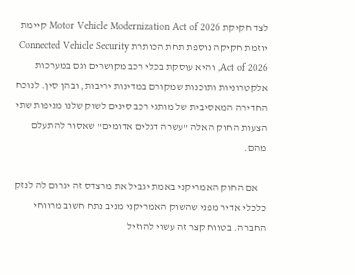לצד חקיקת Motor Vehicle Modernization Act of 2026 קיימת יוזמת חקיקה נוספת תחת הכותרת Connected Vehicle Security Act of 2026, והיא עוסקת בכלי רכב מקושרים וגם במערכות אלקטרוניות ותוכנות שמקורם במדינות יריבות, ובהן סין. לנוכח החדירה המאסיבית של מותגי רכב סינים לשוק שלנו מניפות שתי הצעות החוק האלה "עשרה דגלים אדומים" שאסור להתעלם מהם.

    אם החוק האמריקני באמת יגביל את מרצדס זה יגרום לה לנזק כלכלי אדיר מפני שהשוק האמריקני מניב נתח חשוב מרווחי החברה. בטווח קצר זה עשוי להוזיל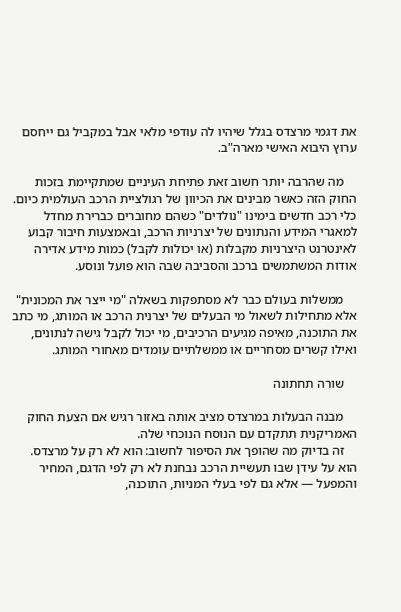את דגמי מרצדס בגלל שיהיו לה עודפי מלאי אבל במקביל גם ייחסם ערוץ היבוא האישי מארה"ב.

    מה שהרבה יותר חשוב זאת פתיחת העיניים שמתקיימת בזכות החוק הזה כאשר מבינים את הכיוון של רגולציית הרכב העולמית כיום. כלי רכב חדשים בימינו "נולדים" כשהם מחוברים כברירת מחדל למאגרי המידע והנתונים של יצרניות הרכב, ובאמצעות חיבור קבוע לאינטרנט היצרניות מקבלות (או יכולות לקבל) כמות מידע אדירה אודות המשתמשים ברכב והסביבה שבה הוא פועל ונוסע.

    ממשלות בעולם כבר לא מסתפקות בשאלה "מי ייצר את המכונית" אלא מתחילות לשאול מי הבעלים של יצרנית הרכב או המותג, מי כתב את התוכנה, מאיפה מגיעים הרכיבים, מי יכול לקבל גישה לנתונים, ואילו קשרים מסחריים או ממשלתיים עומדים מאחורי המותג.

    שורה תחתונה

    מבנה הבעלות במרצדס מציב אותה באזור רגיש אם הצעת החוק האמריקנית תתקדם עם הנוסח הנוכחי שלה.
    זה בדיוק מה שהופך את הסיפור לחשוב: הוא לא רק על מרצדס. הוא על עידן שבו תעשיית הרכב נבחנת לא רק לפי הדגם, המחיר והמפעל — אלא גם לפי בעלי המניות, התוכנה,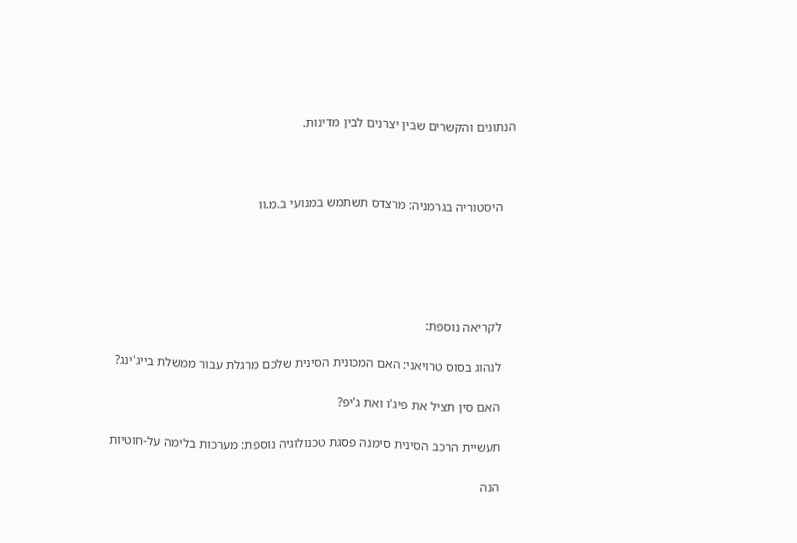הנתונים והקשרים שבין יצרנים לבין מדינות.



    היסטוריה בגרמניה: מרצדס תשתמש במנועי ב.מ.וו





    לקריאה נוספת:

    לנהוג בסוס טרויאני: האם המכונית הסינית שלכם מרגלת עבור ממשלת בייג'ינג?

    האם סין תציל את פיג'ו ואת ג'יפ?

    תעשיית הרכב הסינית סימנה פסגת טכנולוגיה נוספת: מערכות בלימה על-חוטיות

    הנה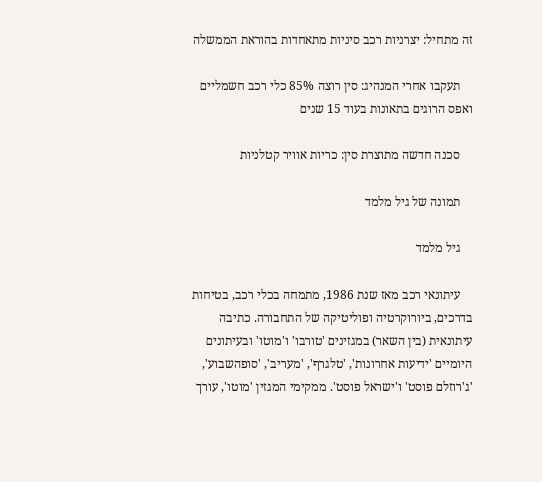זה מתחיל: יצרניות רכב סיניות מתאחדות בהוראת הממשלה

    תעקבו אחרי המנהיג: סין רוצה 85% כלי רכב חשמליים ואפס הרוגים בתאונות בעוד 15 שנים

    סכנה חדשה מתוצרת סין: כריות אוויר קטלניות

    תמונה של גיל מלמד

    גיל מלמד

    עיתונאי רכב מאז שנת 1986, מתמחה בכלי רכב, בטיחות בדרכים, ביורוקרטיה ופוליטיקה של התחבורה. כתיבה עיתונאית (בין השאר) במגזינים 'טורבו' ו'מוטו' ובעיתונים היומיים 'ידיעות אחרונות', 'טלגרף', 'מעריב', 'סופהשבוע', 'ג'רוזלם פוסט' ו'ישראל פוסט'. ממקימי המגזין 'מוטו', עורך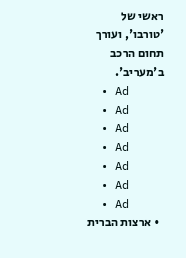ראשי של 'טורבו', ועורך תחום הרכב ב'מעריב'.
  • Ad
  • Ad
  • Ad
  • Ad
  • Ad
  • Ad
  • Ad
  • ארצות הברית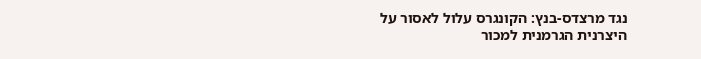נגד מרצדס-בנץ: הקונגרס עלול לאסור על היצרנית הגרמנית למכור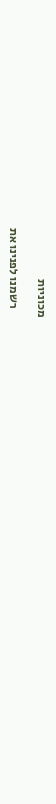מכוניות

    רשמנו לפנינו את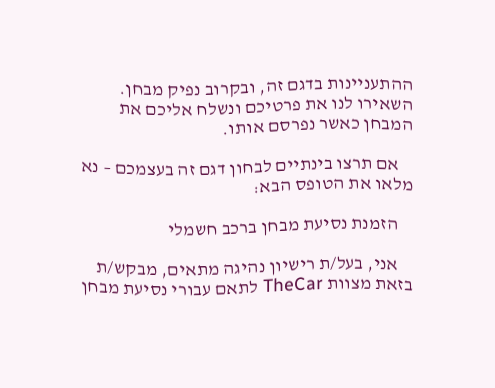ההתעניינות בדגם זה, ובקרוב נפיק מבחן. השאירו לנו את פרטיכם ונשלח אליכם את המבחן כאשר נפרסם אותו.

    אם תרצו בינתיים לבחון דגם זה בעצמכם – נא מלאו את הטופס הבא:

    הזמנת נסיעת מבחן ברכב חשמלי

    אני, בעל/ת רישיון נהיגה מתאים, מבקש/ת בזאת מצוות TheCar לתאם עבורי נסיעת מבחן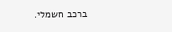ברכב חשמלי.